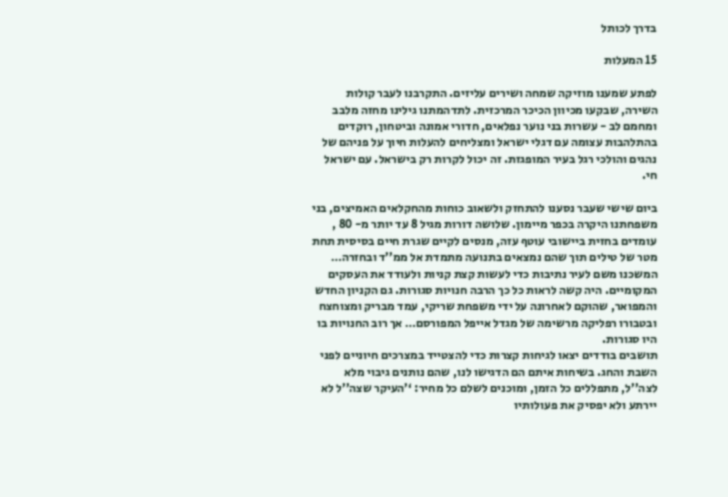בדרך לכותל

15 המעלות

לפתע שמענו מוזיקה שמחה ושירים עליזים. התקרבנו לעבר קולות השירה, שבקעו מכיוון הכיכר המרכזית. לתדהמתנו גילינו מחזה מלבב ומחמם לב - עשרות בני נוער נפלאים, חדורי אמונה וביטחון, רוקדים בהתלהבות עצומה עם דגלי ישראל ומצליחים להעלות חיוך על פניהם של נהגים והולכי רגל בעיר המופגזת. זה יכול לקרות רק בישראל. עם ישראל חי.

ביום שישי שעבר נסענו להתחזק ולשאוב כוחות מהחקלאים האמיצים, בני משפחתנו היקרה בכפר מיימון. שלושה דורות מגיל 8 עד יותר מ- 80 , עומדים בחזית ביישובי עוטף עזה, מנסים לקיים שגרת חיים בסיסית תחת מטר של טילים תוך שהם נמצאים בתנועה מתמדת אל ממ’’ד ובחזרה…
המשכנו משם לעיר נתיבות כדי לעשות קצת קניות ולעודד את העסקים המקומיים. היה קשה לראות כל כך הרבה חנויות סגורות. גם הקניון החדש והמפואר, שהוקם לאחרונה על ידי משפחת שריקי, עמד מבריק ומצוחצח ובטבורו רפליקה מרשימה של מגדל אייפל המפורסם… אך רוב החנויות בו היו סגורות.
תושבים בודדים יצאו לגיחות קצרות כדי להצטייד במצרכים חיוניים לפני השבת והחג. בשיחות איתם הם הדגישו לנו, שהם נותנים גיבוי מלא לצה’’ל, מתפללים כל הזמן, ומוכנים לשלם כל מחיר: ‘’העיקר שצה’’ל לא יירתע ולא יפסיק את פעולותיו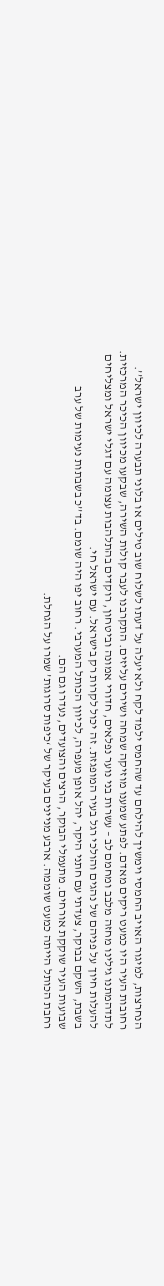הנחרצות, למיגור האויב החמסי וימשיך להילחם עד שהחמס ילמד לקח ולא יעלה על דעתו לשלוח שוב טילים או בלוני תבערה לכיוון ישראל’’.
רחובות העיר היו כמעט ריקים מאדם. לפתע שמענו מוזיקה שמחה ושירים עליזים. התקרבנו לעבר קולות השירה, שבקעו מכיוון הכיכר המרכזית. לתדהמתנו גילינו מחזה מלבב ומחמם לב – עשרות בני נוער נפלאים, חדורי אמונה וביטחון, רוקדים בהתלהבות עצומה עם דגלי ישראל ומצליחים להעלות חיוך על פניהם של נהגים והולכי רגל בעיר המופגזת. זה יכול לקרות רק בישראל. עם ישראל חי.
בשבת, השקם בבוקר, צעדתי עם חתני היקר, יהל אופן מעפרה, לכיוון הכותל המערבי. רחוב יפו היה שומם. בד’’כ בשבתות נעימות של ערב שבועות העיר שוקקת אורחים. מתעמלי הבוקר, הרצים והצועדים, נעדרו גם הם.
רחבת הכותל הייתה כמעט שוממה. ארבע מניינים בעיקר של ‘כיפות סרוגות’ שמרו על הגחלת.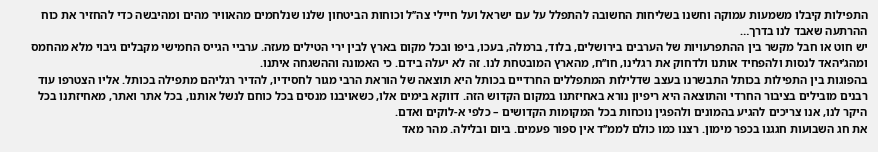התפילות קיבלו משמעות עמוקה וחשנו בשליחות החשובה להתפלל על עם ישראל ועל חיילי צה’’ל וכוחות הביטחון שלנו שנלחמים מהאוויר מהים ומהיבשה כדי להחזיר את כוח ההרתעה שאבד לנו בדרך…
יש חוט או חבל מקשר בין ההתפרעויות של הערבים בירושלים, בלוד, ברמלה, בעכו, ביפו ובכל מקום בארץ לבין ירי הטילים מעזה. ערביי הגייס החמישי מקבלים גיבוי מלא מהחמס ומהג’יהאד לנסות ולהפחיד אותנו ולדחוק את רגלינו, חו’’ח, מהארץ המובטחת לנו. זה לא יעלה בידם. כי האמונה וההשגחה איתנו.
בהפוגות בין התפילות בכותל התבשרנו בעצב שדלילות המתפללים החרדיים בכותל היא תוצאה של הוראת הרבי מגור לחסידיו, להדיר רגליהם מתפילה בכותל. אליו הצטרפו עוד רבנים מובילים בציבור החרדי והתוצאה היא ריפיון נורא באחיזתנו במקום הקדוש הזה. דווקא בימים אלו, כשאויבנו מנסים בכל כוחם לנשל אותנו, בכל אתר ואתר, מאחיזתנו בכל היקר לנו, אנו צריכים להגיע בהמונים ולהפגין נוכחות בכל המקומות הקדושים – כלפי א-לוקים ואדם.
את חג השבועות חגגנו בכפר מימון. רצנו כמו כולם לממ’’ד אין ספור פעמים. ביום ובלילה. מהר מאד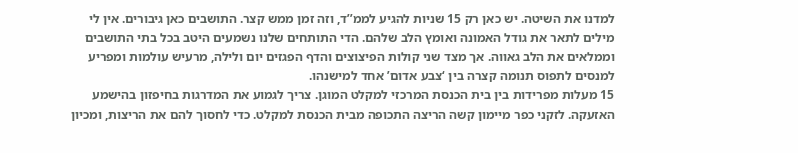למדנו את השיטה. יש כאן רק 15 שניות להגיע לממ’’ד, וזה זמן ממש קצר. התושבים כאן גיבורים. אין לי מילים לתאר את גודל האמונה ואומץ הלב שלהם. הדי התותחים שלנו נשמעים היטב בכל בתי התושבים וממלאים את הלב גאווה. אך מצד שני קולות הפיצוצים והדף הפגזים יום ולילה, מרעיש עולמות ומפריע למנסים לתפוס תנומה קצרה בין ‘צבע אדום’ אחד למישנהו.
15 מעלות מפרידות בין בית הכנסת המרכזי למקלט המוגן. צריך לגמוע את המדרגות בחיפזון בהישמע האזעקה. לזקני כפר מיימון קשה הריצה התכופה מבית הכנסת למקלט. כדי לחסוך להם את הריצות, ומכיון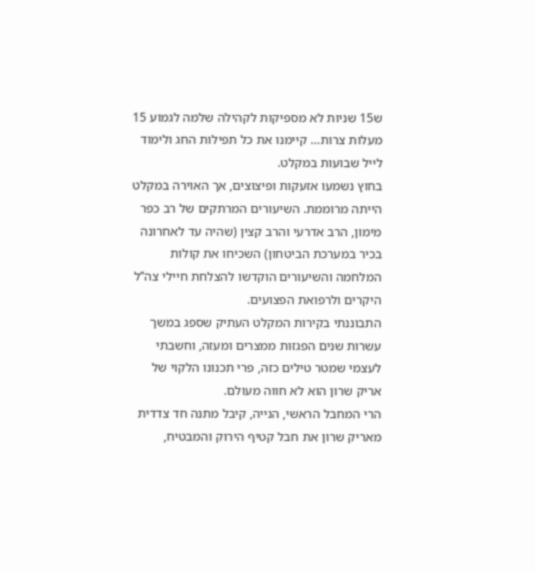ש15 שניות לא מספיקות לקהילה שלמה לגמוע 15 מעלות צרות… קיימנו את כל תפילות החג ולימוד לייל שבועות במקלט.
בחוץ נשמעו אזעקות ופיצוצים, אך האוירה במקלט הייתה מרוממת. השיעורים המרתקים של רב כפר מימון, הרב אדרעי והרב קצין (שהיה עד לאחרונה בכיר במערכת הביטחון) השכיחו את קולות המלחמה והשיעורים הוקדשו להצלחת חיילי צה’’ל היקרים ולרפואת הפצועים.
התבוננתי בקירות המקלט העתיק שספג במשך עשרות שנים הפגזות ממצרים ומעזה, וחשבתי לעצמי שמטר טילים כזה, פרי תכנונו הלקוי של אריק שרון הוא לא חווה מעולם.
הרי המחבל הראשי, הנייה, קיבל מתנה חד צדדית מאריק שרון את חבל קטיף הירוק והמבטיח,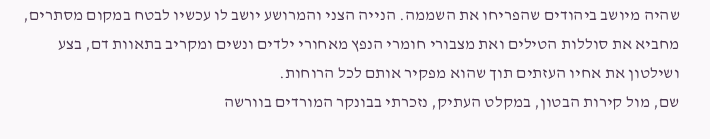שהיה מיושב ביהודים שהפריחו את השממה. הנייה הצני והמרושע יושב לו עכשיו לבטח במקום מסתרים, מחביא את סוללות הטילים ואת מצבורי חומרי הנפץ מאחורי ילדים ונשים ומקריב בתאוות דם, בצע ושילטון את אחיו העזתים תוך שהוא מפקיר אותם לכל הרוחות.
שם, מול קירות הבטון, במקלט העתיק, נזכרתי בבונקר המורדים בוורשה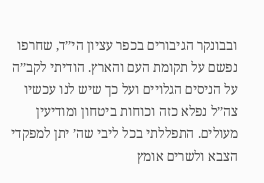ובבונקר הגיבורים בכפר עציון הי’’ד, שחרפו נפשם על תקומת העם והארץ. הודיתי לקב’’ה על הניסים הגלויים ועל כך שיש לנו עכשיו צה’’ל נפלא כזה וכוחות ביטחון ומודיעין מעולים. התפללתי בכל ליבי שה’ יתן למפקדי הצבא ולשרים אומץ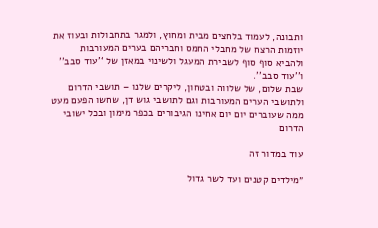ותבונה, לעמוד בלחצים מבית ומחוץ, ולמגר בתחבולות ובעוז את יוזמות הרצח של מחבלי החמס וחבריהם בערים המעורבות ולהביא סוף סוף לשבירת המעגל ולשינוי במאזן של ‘’עוד סבב’’ ו’’עוד סבב’’.
שבת שלום, של שלווה ובטחון, ליקרים שלנו – תושבי הדרום ולתושבי הערים המעורבות וגם לתושבי גוש דן, שחשו הפעם מעט ממה שעוברים יום יום אחינו הגיבורים בכפר מימון ובכל ישובי הדרום

עוד במדור זה

״מילדים קטנים ועד לשר גדול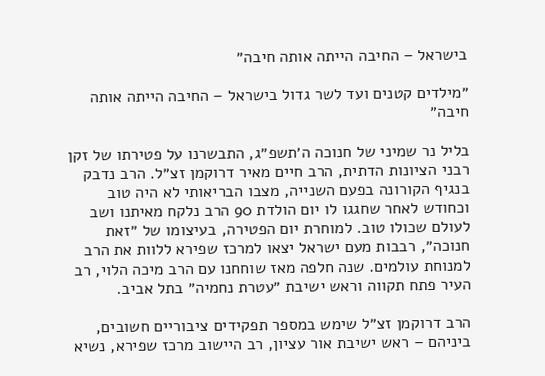בישראל – החיבה הייתה אותה חיבה״

״מילדים קטנים ועד לשר גדול בישראל – החיבה הייתה אותה חיבה״

בליל נר שמיני של חנוכה ה׳תשפ״ג, התבשרנו על פטירתו של זקן רבני הציונות הדתית, הרב חיים מאיר דרוקמן זצ״ל. הרב נדבק בנגיף הקורונה בפעם השנייה, מצבו הבריאותי לא היה טוב וכחודש לאחר שחגגו לו יום הולדת 90 הרב נלקח מאיתנו ושב לעולם שכולו טוב. למוחרת יום הפטירה, בעיצומו של ״זאת חנוכה״, רבבות מעם ישראל יצאו למרכז שפירא ללוות את הרב למנוחת עולמים. שנה חלפה מאז שוחחנו עם הרב מיכה הלוי, רב העיר פתח תקווה וראש ישיבת ״עטרת נחמיה״ בתל אביב.

הרב דרוקמן זצ״ל שימש במספר תפקידים ציבוריים חשובים, ביניהם – ראש ישיבת אור עציון, רב היישוב מרכז שפירא, נשיא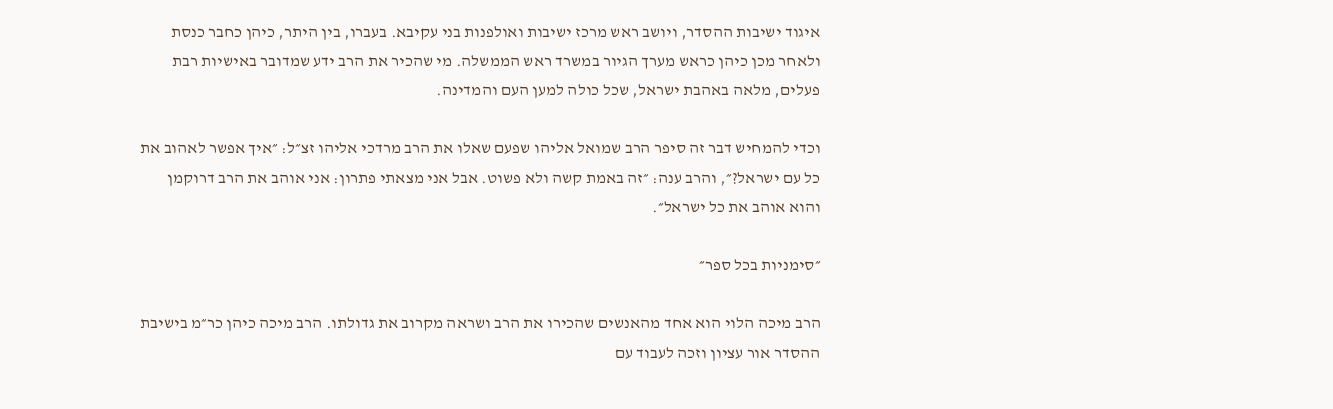איגוד ישיבות ההסדר, ויושב ראש מרכז ישיבות ואולפנות בני עקיבא. בעברו, בין היתר, כיהן כחבר כנסת ולאחר מכן כיהן כראש מערך הגיור במשרד ראש הממשלה. מי שהכיר את הרב ידע שמדובר באישיות רבת פעלים, מלאה באהבת ישראל, שכל כולה למען העם והמדינה.

וכדי להמחיש דבר זה סיפר הרב שמואל אליהו שפעם שאלו את הרב מרדכי אליהו זצ״ל: ״איך אפשר לאהוב את כל עם ישראל?״, והרב ענה: ״זה באמת קשה ולא פשוט. אבל אני מצאתי פתרון: אני אוהב את הרב דרוקמן והוא אוהב את כל ישראל״.

״סימניות בכל ספר״

הרב מיכה הלוי הוא אחד מהאנשים שהכירו את הרב ושראה מקרוב את גדולתו. הרב מיכה כיהן כר״מ בישיבת ההסדר אור עציון וזכה לעבוד עם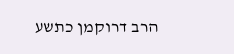הרב דרוקמן כתשע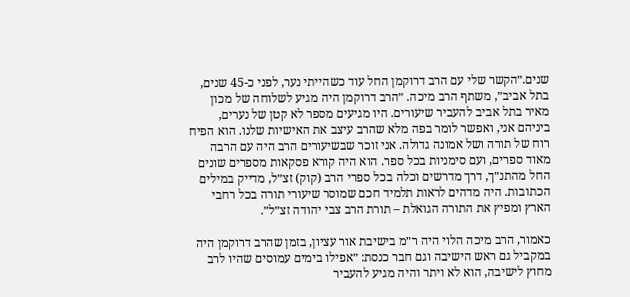שנים.״הקשר שלי עם הרב דרוקמן החל עוד כשהייתי נער, לפני כ-45 שנים, בתל אביב״, משתף הרב מיכה. ״הרב דרוקמן היה מגיע לשלוחה של מכון מאיר בתל אביב להעביר שיעורים. היו מגיעים מספר לא קטן של נערים, ביניהם אני, ואפשר לומר בפה מלא שהרב עיצב את האישיות שלנו. הוא הפיח רוח של תורה ושל אמונה גדולה. אני זוכר שבשיעורים הרב היה עם הרבה מאוד ספרים, ועם סימניות בכל ספר. הוא היה קורא פסקאות מספרים שונים החל מהתנ״ך, דרך מדרשים וכלה בכל ספרי הרב (קוק) זצ״ל, מדייק במילים הכתובות. היה מדהים לראות תלמיד חכם שמוסר שיעורי תורה בכל רחבי הארץ ומפיץ את התורה הגואלת – תורת הרב צבי יהודה זצ״ל״.

כאמור, הרב מיכה הלוי היה ר״מ בישיבת אור עציון, בזמן שהרב דרוקמן היה במקביל גם ראש הישיבה וגם חבר כנסת: ״אפילו בימים עמוסים שהיו לרב מחוץ לישיבה, הוא לא ויתר והיה מגיע להעביר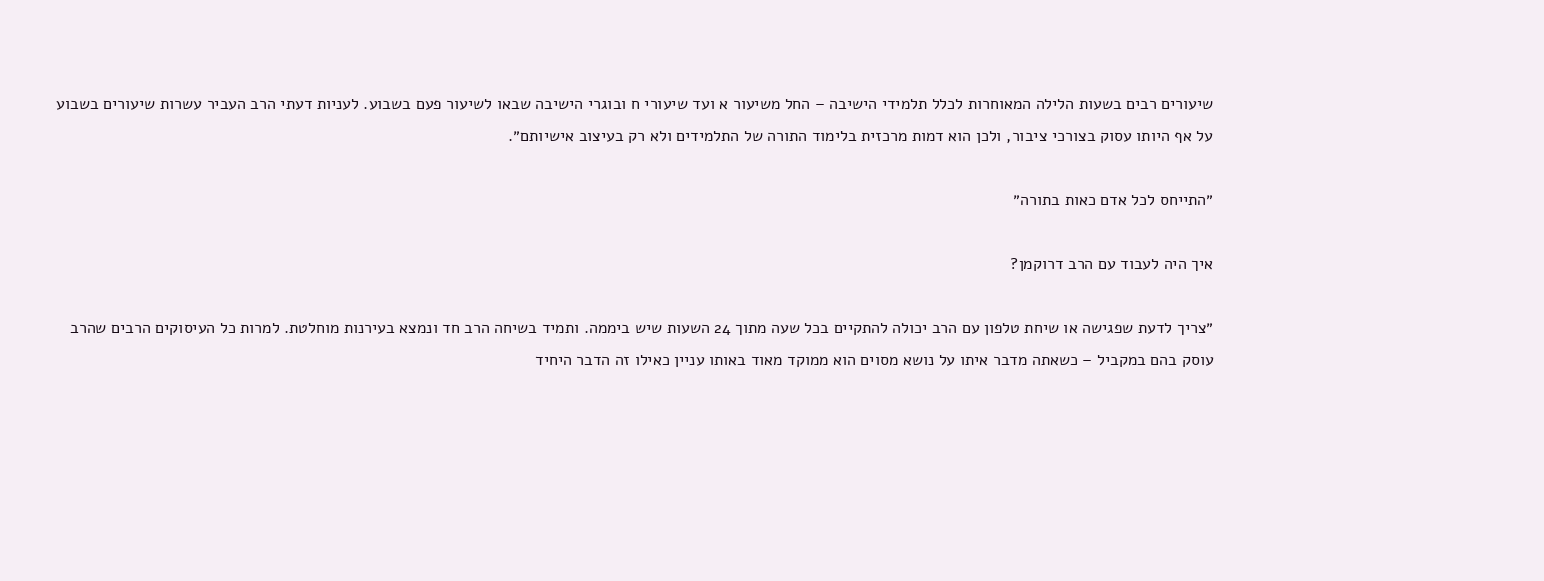שיעורים רבים בשעות הלילה המאוחרות לכלל תלמידי הישיבה – החל משיעור א ועד שיעורי ח ובוגרי הישיבה שבאו לשיעור פעם בשבוע. לעניות דעתי הרב העביר עשרות שיעורים בשבוע על אף היותו עסוק בצורכי ציבור, ולכן הוא דמות מרכזית בלימוד התורה של התלמידים ולא רק בעיצוב אישיותם״.

״התייחס לכל אדם כאות בתורה״

איך היה לעבוד עם הרב דרוקמן?

״צריך לדעת שפגישה או שיחת טלפון עם הרב יכולה להתקיים בכל שעה מתוך 24 השעות שיש ביממה. ותמיד בשיחה הרב חד ונמצא בעירנות מוחלטת. למרות כל העיסוקים הרבים שהרב עוסק בהם במקביל – כשאתה מדבר איתו על נושא מסוים הוא ממוקד מאוד באותו עניין כאילו זה הדבר היחיד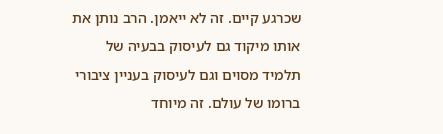שכרגע קיים. זה לא ייאמן. הרב נותן את אותו מיקוד גם לעיסוק בבעיה של תלמיד מסוים וגם לעיסוק בעניין ציבורי ברומו של עולם. זה מיוחד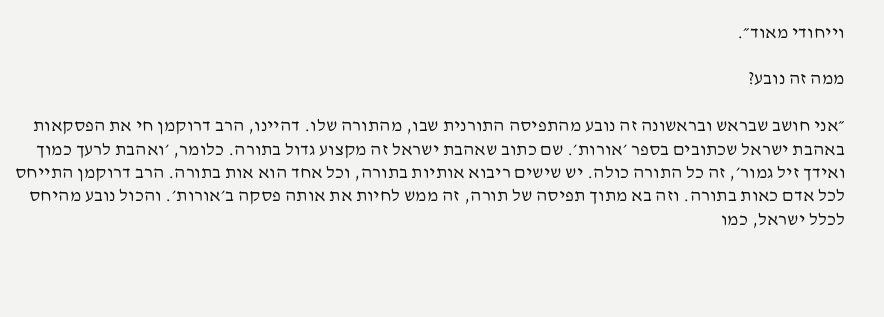וייחודי מאוד״.

ממה זה נובע?

״אני חושב שבראש ובראשונה זה נובע מהתפיסה התורנית שבו, מהתורה שלו. דהיינו, הרב דרוקמן חי את הפסקאות באהבת ישראל שכתובים בספר ׳אורות׳. שם כתוב שאהבת ישראל זה מקצוע גדול בתורה. כלומר, ׳ואהבת לרעך כמוך ואידך זיל גמור׳, זה כל התורה כולה. יש שישים ריבוא אותיות בתורה, וכל אחד הוא אות בתורה. הרב דרוקמן התייחס לכל אדם כאות בתורה. וזה בא מתוך תפיסה של תורה, זה ממש לחיות את אותה פסקה ב׳אורות׳. והכול נובע מהיחס לכלל ישראל, כמו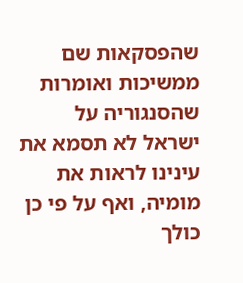שהפסקאות שם ממשיכות ואומרות שהסנגוריה על ישראל לא תסמא את עינינו לראות את מומיה, ואף על פי כן כולך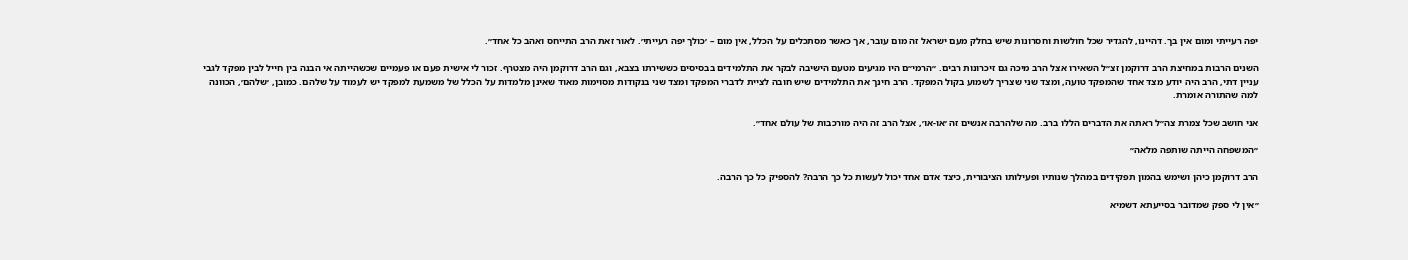יפה רעייתי ומום אין בך. דהיינו, להגדיר שכל חולשות וחסרונות שיש בחלק מעם ישראל זה מום עובר, אך כאשר מסתכלים על הכלל, אין מום – ׳כולך יפה רעייתי׳. לאור זאת הרב התייחס ואהב כל אחד״.

השנים הרבות במחיצת הרב דרוקמן זצ״ל השאירו אצל הרב מיכה גם זיכרונות רבים. ״הרמי״ם היו מגיעים מטעם הישיבה לבקר את התלמידים בבסיסים כששירתו בצבא, וגם הרב דרוקמן היה מצטרף. זכור לי אישית פעם או פעמיים שכשהייתה אי הבנה בין חייל לבין מפקד לגבי עניין דתי, הרב היה יודע מצד אחד שהמפקד טועה, ומצד שני שצריך לשמוע בקול המפקד. הרב חינך את התלמידים שיש חובה לציית לדברי המפקד ומצד שני בנקודות מסוימות מאוד שאינן מלמדות על הכלל של משמעת למפקד יש לעמוד על שלהם. כמובן, ׳שלהם׳, הכוונה למה שהתורה אומרת.

אני חושב שכל צמרת צה״ל ראתה את הדברים הללו ברב. מה שלהרבה אנשים זה ׳או-או׳, אצל הרב זה היה מורכבות של עולם אחד״.

״המשפחה הייתה שותפה מלאה״

הרב דרוקמן כיהן ושימש בהמון תפקידים במהלך שנותיו ופעילותו הציבורית, כיצד אדם אחד יכול לעשות כל כך הרבה? להספיק כל כך הרבה.

״אין לי ספק שמדובר בסייעתא דשמיא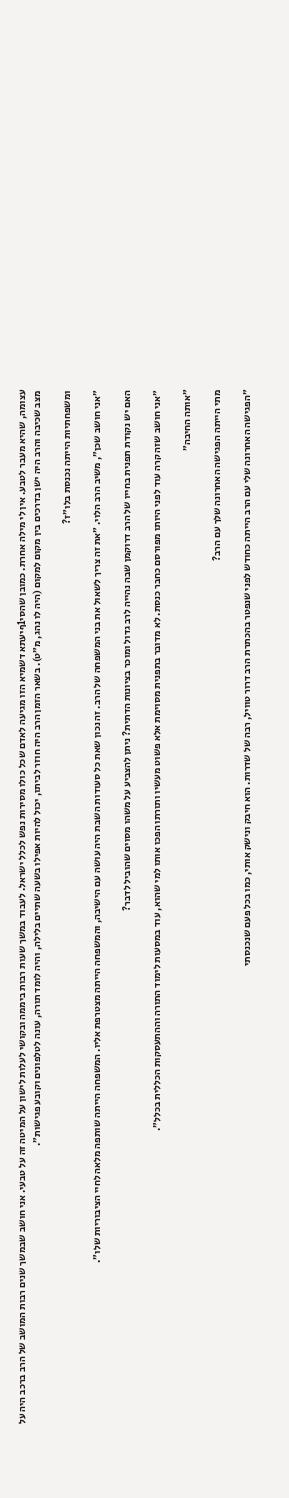עצומה, שהיא מעבר לטבע. אין לי מילה אחרת. כמובן שהסי1ףיעתא דשמיא הזו מגיעה לאדם שכל כולו מסירות נפש לכלל ישראל. לעבוד במשך שעות רבות ביממה ובקושי לעלות לישון על המיטה זה על טבעי. אני חושב שבמשך שנים רבות המושב של הרב ברכב היה על מצב שכיבה והרב היה ישן בדרכים בין מקום למקום (היה לו נהג, מ״ט). בשאר הזמן הרב היה חוזר לביתו, יכול להיות אפילו בשעה שתיים בלילה, והיה לומד תורה, עונה לטלפונים וקובע פגישות״.

ומשפחתיות הייתה נכנסת בלו״ז?

״אני חושב שכן״, משיב הרב הלוי. ״את זה צריך לשאול את בני המשפחה של הרב. זה נכון שאת כל סעודות השבת היה עושה עם הישיבה, והמשפחה הייתה מצטרפת אליו. המשפחה הייתה שותפה מלאה לחיי הציבוריות שלו״.

האם יש נקודת תפנית בחייו של הרב דרוקמן שבה נהייה לרב גדול ומוכר בציונות הדתית? ניתן להצביע על משהו מסוים שהוביל לדבר?

״אני חושב שזה קרה עוד לפני היותו מפורסם כחבר כנסת. לא מדובר בתפנית מסוימת אלא פשוט מעשיו ותורתו הפכו אותו למי שהוא, עוד במסעות לימוד התורה וההתעסקות הכללית בכלל״.

״אותה החיבה״

מתי הייתה הפגישה האחרונה שלך עם הרב?

״הפגישה האחרונה שלי עם הרב הייתה כחודש לפני שנפטר בהכתרת הרב דרור טוויל, רבה של שדרות. הוא חיבק ונישק אותי, כמו בכל פעם שנכנסתי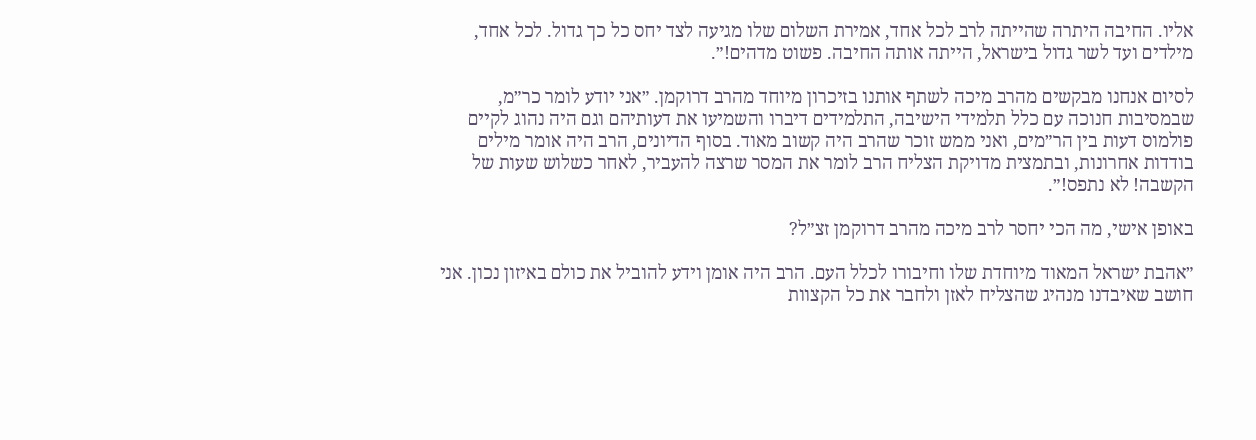אליו. החיבה היתרה שהייתה לרב לכל אחד, אמירת השלום שלו מגיעה לצד יחס כל כך גדול. לכל אחד, מילדים ועד לשר גדול בישראל, הייתה אותה החיבה. פשוט מדהים!״.

לסיום אנחנו מבקשים מהרב מיכה לשתף אותנו בזיכרון מיוחד מהרב דרוקמן. ״אני יודע לומר כר״מ, שבמסיבות חנוכה עם כלל תלמידי הישיבה, התלמידים דיברו והשמיעו את דעותיהם וגם היה נהוג לקיים פולמוס דעות בין הר״מים, ואני ממש זוכר שהרב היה קשוב מאוד. בסוף הדיונים, הרב היה אומר מילים בודדות אחרונות, ובתמצית מדויקת הצליח הרב לומר את המסר שרצה להעביר, לאחר כשלוש שעות של הקשבה! לא נתפס!״.

באופן אישי, מה הכי יחסר לרב מיכה מהרב דרוקמן זצ״ל?

״אהבת ישראל המאוד מיוחדת שלו וחיבורו לכלל העם. הרב היה אומן וידע להוביל את כולם באיזון נכון. אני חושב שאיבדנו מנהיג שהצליח לאזן ולחבר את כל הקצוות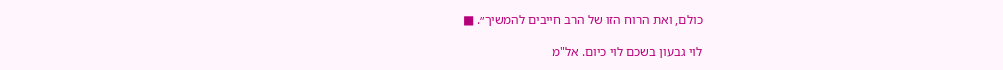כולם, ואת הרוח הזו של הרב חייבים להמשיך״. ■

לוי גבעון בשכם לוי כיום. אל"מ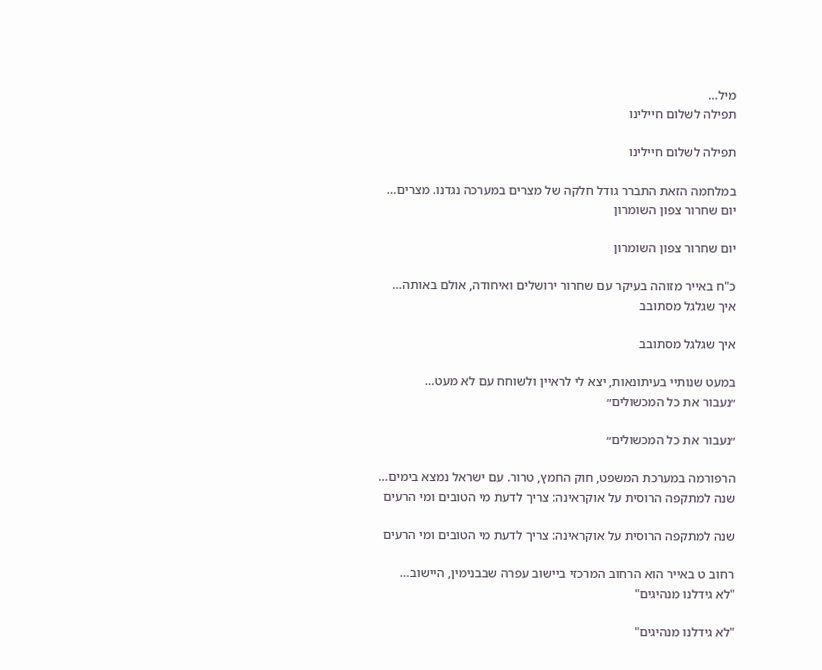מיל…
תפילה לשלום חיילינו

תפילה לשלום חיילינו

במלחמה הזאת התברר גודל חלקה של מצרים במערכה נגדנו. מצרים…
יום שחרור צפון השומרון

יום שחרור צפון השומרון

כ"ח באייר מזוהה בעיקר עם שחרור ירושלים ואיחודה, אולם באותה…
איך שגלגל מסתובב

איך שגלגל מסתובב

במעט שנותיי בעיתונאות, יצא לי לראיין ולשוחח עם לא מעט…
״נעבור את כל המכשולים״

״נעבור את כל המכשולים״

הרפורמה במערכת המשפט, חוק החמץ, טרור. עם ישראל נמצא בימים…
שנה למתקפה הרוסית על אוקראינה: צריך לדעת מי הטובים ומי הרעים

שנה למתקפה הרוסית על אוקראינה: צריך לדעת מי הטובים ומי הרעים

רחוב ט באייר הוא הרחוב המרכזי ביישוב עפרה שבבנימין, היישוב…
"לא גידלנו מנהיגים"

"לא גידלנו מנהיגים"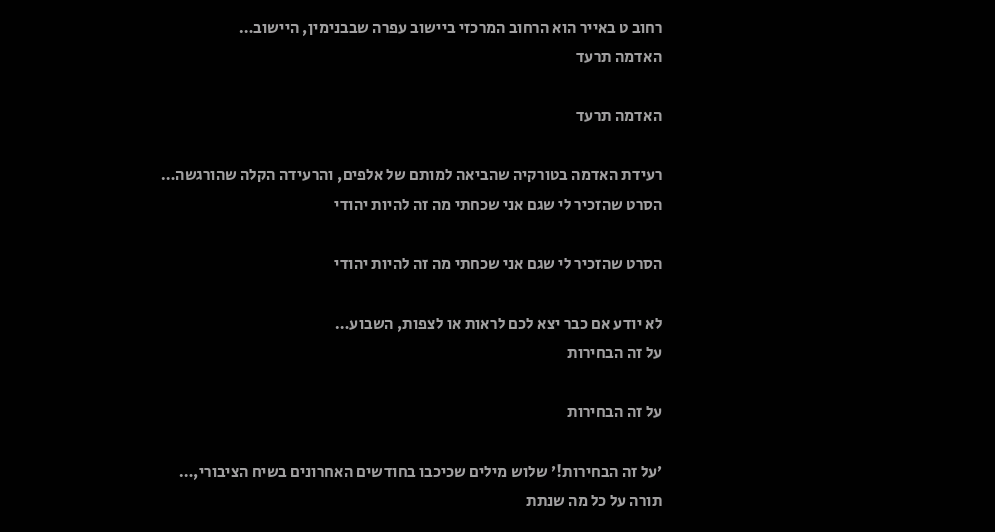רחוב ט באייר הוא הרחוב המרכזי ביישוב עפרה שבבנימין, היישוב…
האדמה תרעד

האדמה תרעד

רעידת האדמה בטורקיה שהביאה למותם של אלפים, והרעידה הקלה שהורגשה…
הסרט שהזכיר לי שגם אני שכחתי מה זה להיות יהודי

הסרט שהזכיר לי שגם אני שכחתי מה זה להיות יהודי

לא יודע אם כבר יצא לכם לראות או לצפות, השבוע…
על זה הבחירות

על זה הבחירות

׳על זה הבחירות!׳ שלוש מילים שכיכבו בחודשים האחרונים בשיח הציבורי,…
תורה על כל מה שנתת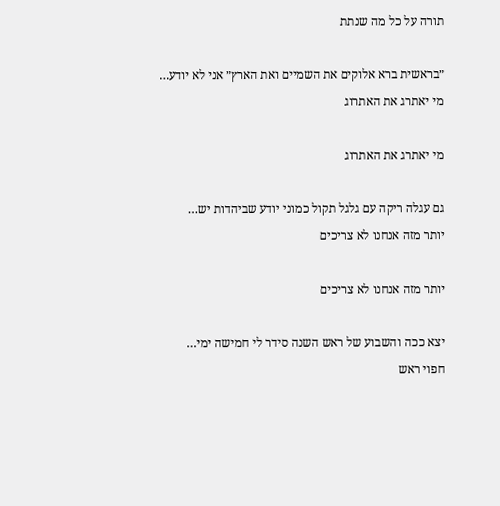תורה על כל מה שנתת

״בראשית ברא אלוקים את השמיים ואת הארץ״ אני לא יודע…
מי יאתרג את האתרוג

מי יאתרג את האתרוג

גם עגלה ריקה עם גלגל תקול כמוני יודע שביהדות יש…
יותר מזה אנחנו לא צריכים

יותר מזה אנחנו לא צריכים

יצא ככה והשבוע של ראש השנה סידר לי חמישה ימי…
חפוי ראש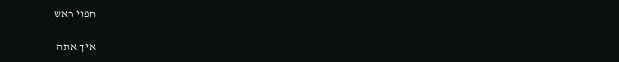חפוי ראש

איך אתה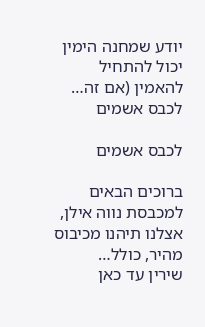יודע שמחנה הימין יכול להתחיל להאמין (אם זה…
לכבס אשמים

לכבס אשמים

ברוכים הבאים למכבסת נווה אילן, אצלנו תיהנו מכיבוס מהיר, כולל…
שירין עד כאן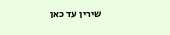שירין עד כאן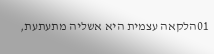01הלקאה עצמית היא אשליה מתעתעת,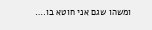ומשהו שגם אני חוטא בו.…